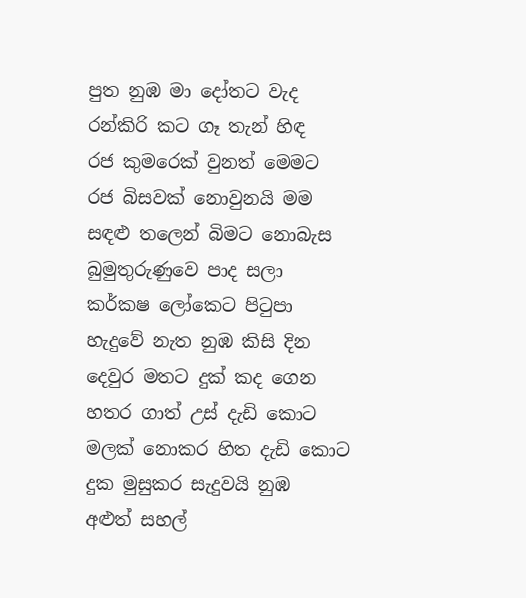පුත නුඹ මා දෝතට වැද
රන්කිරි කට ගෑ තැන් හිඳ
රජ කුමරෙක් වුනත් මෙමට
රජ බිසවක් නොවුනයි මම
සඳළු තලෙන් බිමට නොබැස
බුමුතුරුණුවෙ පාද සලා
කර්කෂ ලෝකෙට පිටුපා
හැදුවේ නැත නුඹ කිසි දින
දෙවුර මතට දුක් කද ගෙන
හතර ගාත් උස් දැඩි කොට
මලක් නොකර හිත දැඩි කොට
දුක මුසුකර සැදුවයි නුඹ
අළුත් සහල්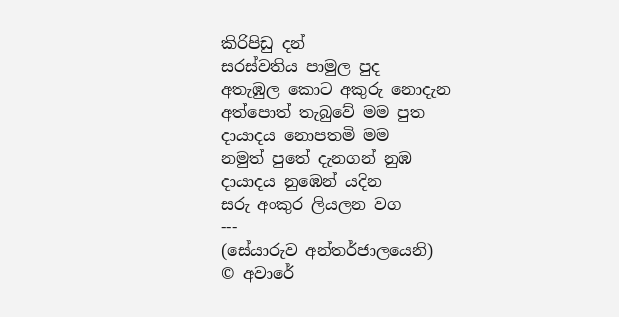කිරිපිඩු දන්
සරස්වතිය පාමුල පුද
අතැඹුල කොට අකුරු නොදැන
අත්පොත් තැබුවේ මම පුත
දායාදය නොපතමි මම
නමුත් පුතේ දැනගන් නුඹ
දායාදය නුඹෙන් යදින
සරු අංකුර ලියලන වග
---
(සේයාරුව අන්තර්ජාලයෙනි)
© අවාරේ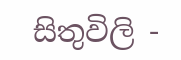සිතුවිලි -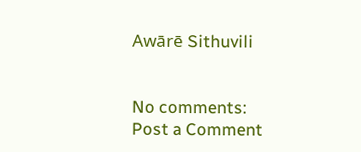Awārē Sithuvili


No comments:
Post a Comment